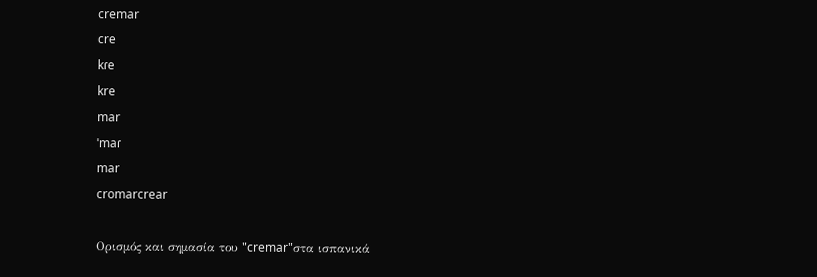cremar
cre
kɾe
kre
mar
ˈmaɾ
mar
cromarcrear

Ορισμός και σημασία του "cremar"στα ισπανικά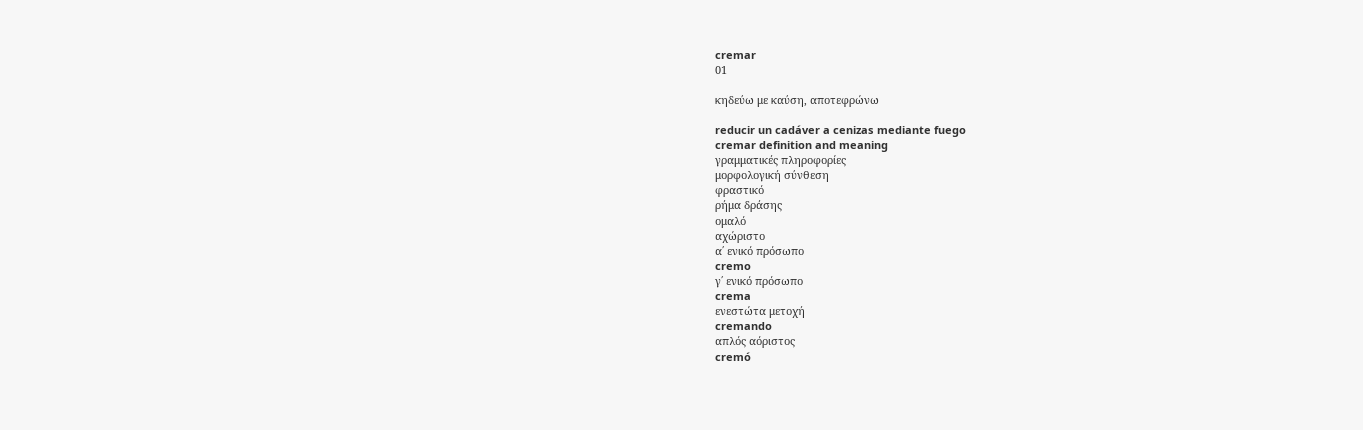cremar
01

κηδεύω με καύση, αποτεφρώνω

reducir un cadáver a cenizas mediante fuego
cremar definition and meaning
γραμματικές πληροφορίες
μορφολογική σύνθεση
φραστικό
ρήμα δράσης
ομαλό
αχώριστο
α΄ ενικό πρόσωπο
cremo
γ΄ ενικό πρόσωπο
crema
ενεστώτα μετοχή
cremando
απλός αόριστος
cremó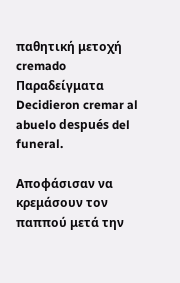παθητική μετοχή
cremado
Παραδείγματα
Decidieron cremar al abuelo después del funeral.

Αποφάσισαν να κρεμάσουν τον παππού μετά την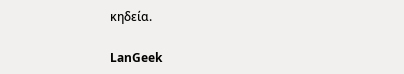κηδεία.

LanGeek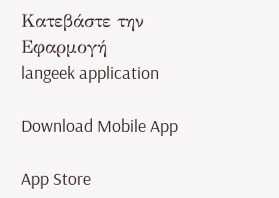Κατεβάστε την Εφαρμογή
langeek application

Download Mobile App

App Store